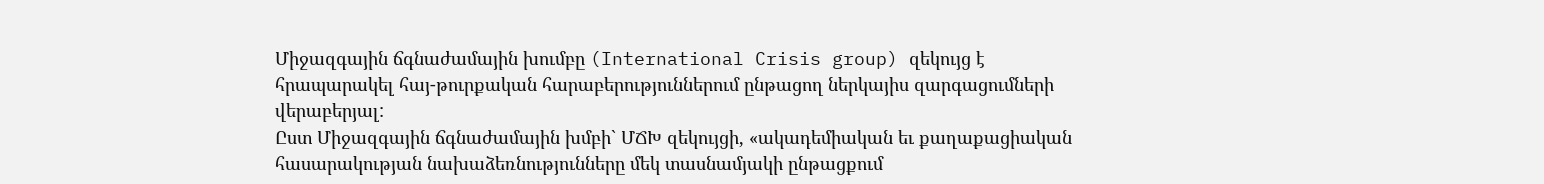Միջազգային ճգնաժամային խումբը (International Crisis group) զեկույց է հրապարակել հայ-թուրքական հարաբերություններում ընթացող ներկայիս զարգացումների վերաբերյալ:
Ըստ Միջազգային ճգնաժամային խմբի` ՄՃԽ զեկույցի, «ակադեմիական եւ քաղաքացիական հասարակության նախաձեռնությունները մեկ տասնամյակի ընթացքում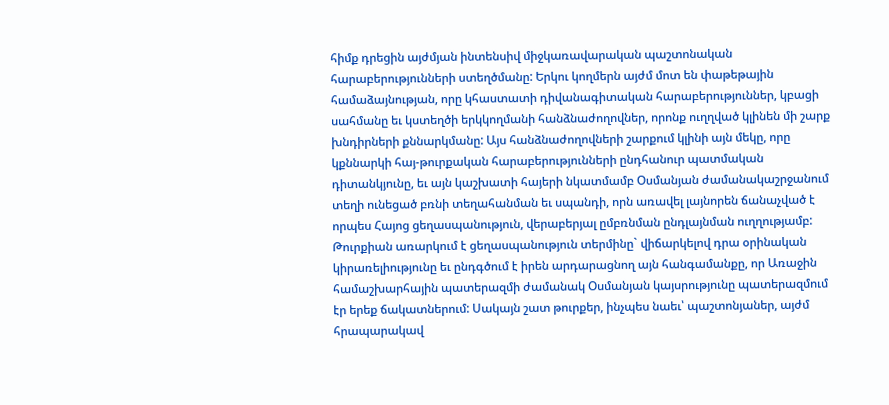հիմք դրեցին այժմյան ինտենսիվ միջկառավարական պաշտոնական հարաբերությունների ստեղծմանը: Երկու կողմերն այժմ մոտ են փաթեթային համաձայնության, որը կհաստատի դիվանագիտական հարաբերություններ, կբացի սահմանը եւ կստեղծի երկկողմանի հանձնաժողովներ, որոնք ուղղված կլինեն մի շարք խնդիրների քննարկմանը: Այս հանձնաժողովների շարքում կլինի այն մեկը, որը կքննարկի հայ-թուրքական հարաբերությունների ընդհանուր պատմական դիտանկյունը, եւ այն կաշխատի հայերի նկատմամբ Օսմանյան ժամանակաշրջանում տեղի ունեցած բռնի տեղահանման եւ սպանդի, որն առավել լայնորեն ճանաչված է որպես Հայոց ցեղասպանություն, վերաբերյալ ըմբռնման ընդլայնման ուղղությամբ: Թուրքիան առարկում է ցեղասպանություն տերմինը` վիճարկելով դրա օրինական կիրառելիությունը եւ ընդգծում է իրեն արդարացնող այն հանգամանքը, որ Առաջին համաշխարհային պատերազմի ժամանակ Օսմանյան կայսրությունը պատերազմում էր երեք ճակատներում: Սակայն շատ թուրքեր, ինչպես նաեւ՝ պաշտոնյաներ, այժմ հրապարակավ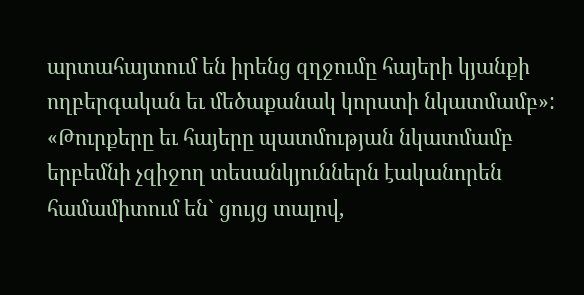արտահայտում են իրենց զղջումը հայերի կյանքի ողբերգական եւ մեծաքանակ կորստի նկատմամբ»: «Թուրքերը եւ հայերը պատմության նկատմամբ երբեմնի չզիջող տեսանկյուններն էականորեն համամիտում են` ցույց տալով,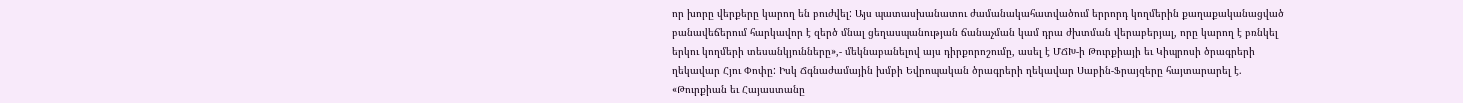որ խորը վերքերը կարող են բուժվել: Այս պատասխանատու ժամանակահատվածում երրորդ կողմերին քաղաքականացված բանավեճերում հարկավոր է զերծ մնալ ցեղասպանության ճանաչման կամ դրա ժխտման վերաբերյալ, որը կարող է բռնկել երկու կողմերի տեսանկյունները»,- մեկնաբանելով այս դիրքորոշումը, ասել է ՄՃԽ-ի Թուրքիայի եւ Կիպրոսի ծրագրերի ղեկավար Հյու Փոփը: Իսկ Ճգնաժամային խմբի Եվրոպական ծրագրերի ղեկավար Սաբին-Ֆրայզերը հայտարարել է. «Թուրքիան եւ Հայաստանը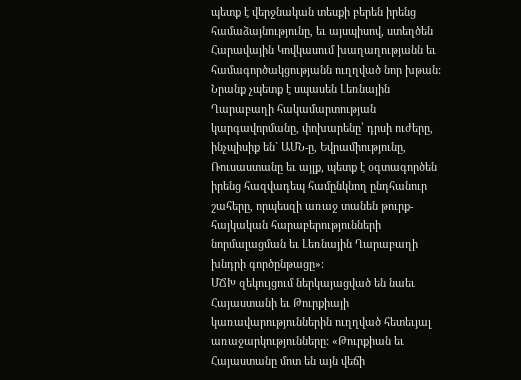պետք է վերջնական տեսքի բերեն իրենց համաձայնությունը, եւ այսպիսով, ստեղծեն Հարավային Կովկասում խաղաղությանն եւ համագործակցությանն ուղղված նոր խթան: Նրանք չպետք է սպասեն Լեռնային Ղարաբաղի հակամարտության կարգավորմանը, փոխարենը՝ դրսի ուժերը, ինչպիսիք են` ԱՄՆ-ը, Եվրամիությունը, Ռուսաստանը եւ այլք, պետք է օգտագործեն իրենց հազվադեպ համընկնող ընդհանուր շահերը, որպեսզի առաջ տանեն թուրք-հայկական հարաբերությունների նորմալացման եւ Լեռնային Ղարաբաղի խնդրի գործընթացը»:
ՄՃԽ զեկույցում ներկայացված են նաեւ Հայաստանի եւ Թուրքիայի կառավարություններին ուղղված հետեւյալ առաջարկությունները: «Թուրքիան եւ Հայաստանը մոտ են այն վեճի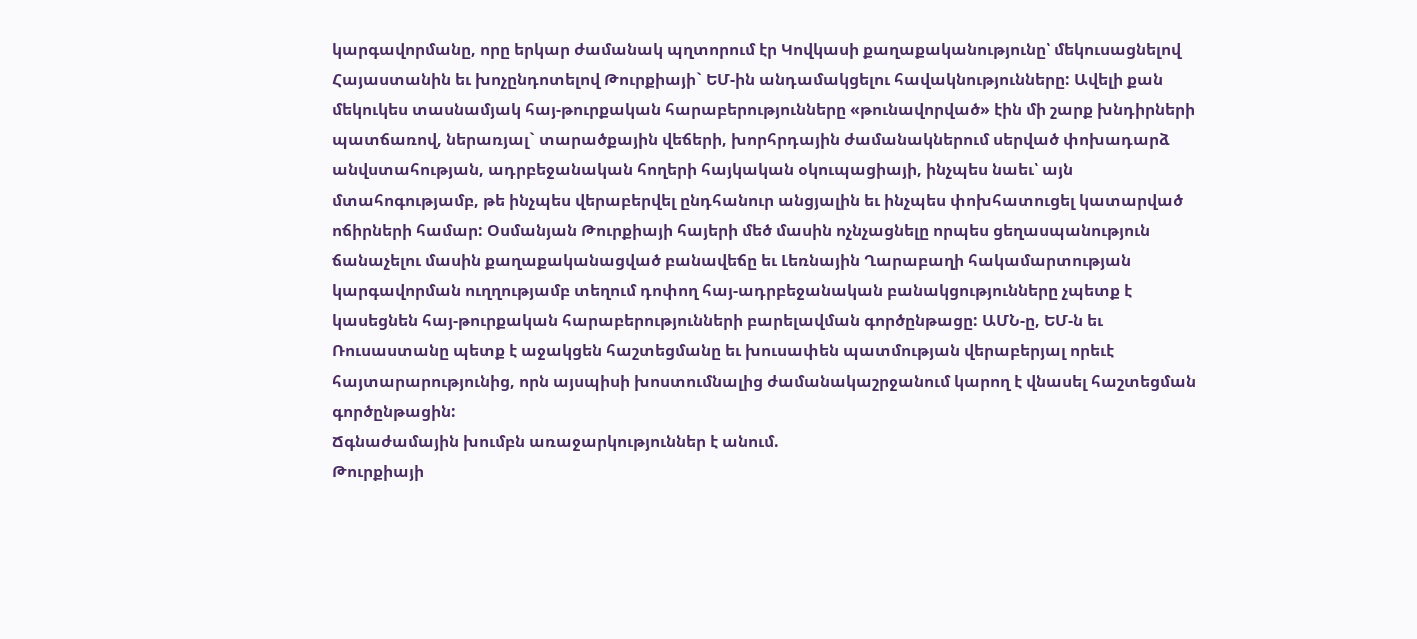կարգավորմանը, որը երկար ժամանակ պղտորում էր Կովկասի քաղաքականությունը՝ մեկուսացնելով Հայաստանին եւ խոչընդոտելով Թուրքիայի` ԵՄ-ին անդամակցելու հավակնությունները: Ավելի քան մեկուկես տասնամյակ հայ-թուրքական հարաբերությունները «թունավորված» էին մի շարք խնդիրների պատճառով, ներառյալ` տարածքային վեճերի, խորհրդային ժամանակներում սերված փոխադարձ անվստահության, ադրբեջանական հողերի հայկական օկուպացիայի, ինչպես նաեւ՝ այն մտահոգությամբ, թե ինչպես վերաբերվել ընդհանուր անցյալին եւ ինչպես փոխհատուցել կատարված ոճիրների համար: Օսմանյան Թուրքիայի հայերի մեծ մասին ոչնչացնելը որպես ցեղասպանություն ճանաչելու մասին քաղաքականացված բանավեճը եւ Լեռնային Ղարաբաղի հակամարտության կարգավորման ուղղությամբ տեղում դոփող հայ-ադրբեջանական բանակցությունները չպետք է կասեցնեն հայ-թուրքական հարաբերությունների բարելավման գործընթացը: ԱՄՆ-ը, ԵՄ-ն եւ Ռուսաստանը պետք է աջակցեն հաշտեցմանը եւ խուսափեն պատմության վերաբերյալ որեւէ հայտարարությունից, որն այսպիսի խոստումնալից ժամանակաշրջանում կարող է վնասել հաշտեցման գործընթացին:
Ճգնաժամային խումբն առաջարկություններ է անում.
Թուրքիայի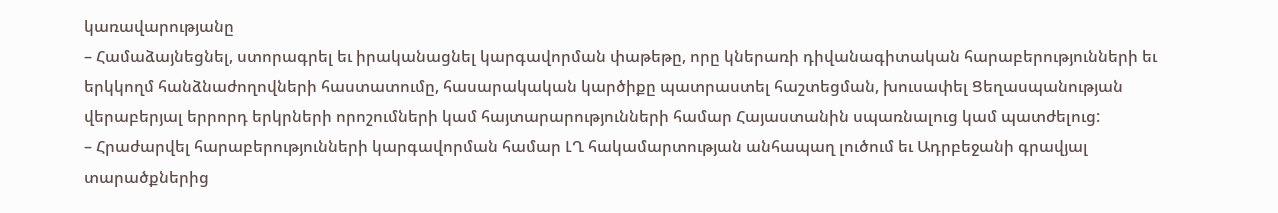կառավարությանը
– Համաձայնեցնել, ստորագրել եւ իրականացնել կարգավորման փաթեթը, որը կներառի դիվանագիտական հարաբերությունների եւ երկկողմ հանձնաժողովների հաստատումը, հասարակական կարծիքը պատրաստել հաշտեցման, խուսափել Ցեղասպանության վերաբերյալ երրորդ երկրների որոշումների կամ հայտարարությունների համար Հայաստանին սպառնալուց կամ պատժելուց:
– Հրաժարվել հարաբերությունների կարգավորման համար ԼՂ հակամարտության անհապաղ լուծում եւ Ադրբեջանի գրավյալ տարածքներից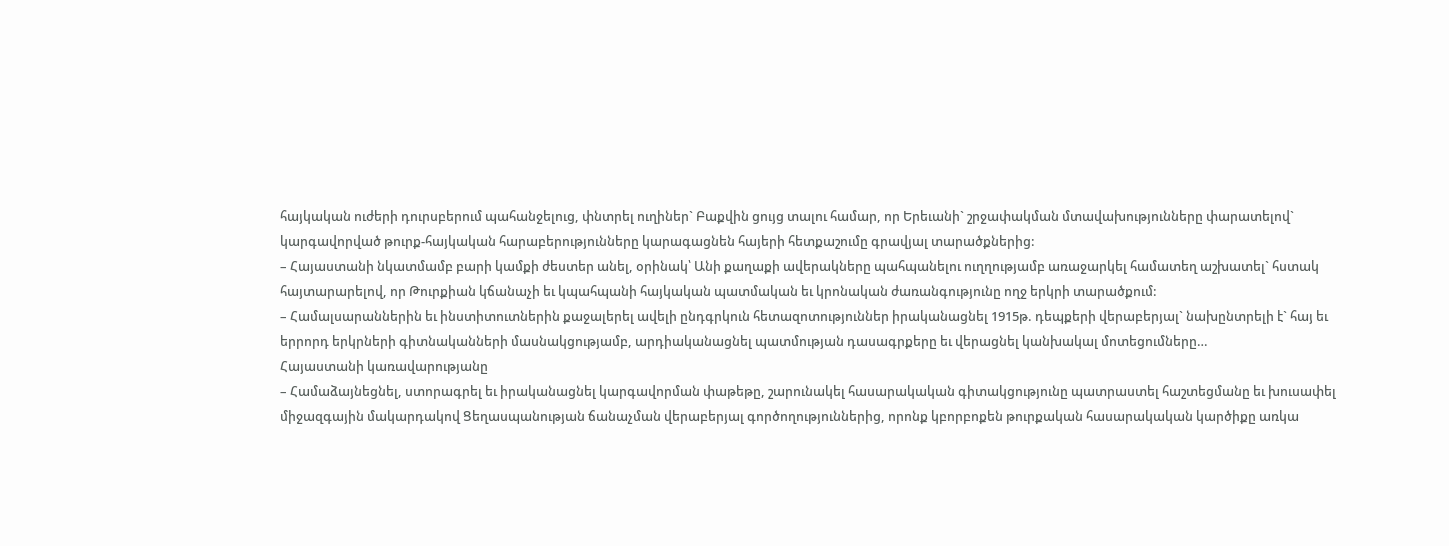հայկական ուժերի դուրսբերում պահանջելուց, փնտրել ուղիներ` Բաքվին ցույց տալու համար, որ Երեւանի` շրջափակման մտավախությունները փարատելով` կարգավորված թուրք-հայկական հարաբերությունները կարագացնեն հայերի հետքաշումը գրավյալ տարածքներից:
– Հայաստանի նկատմամբ բարի կամքի ժեստեր անել, օրինակ՝ Անի քաղաքի ավերակները պահպանելու ուղղությամբ առաջարկել համատեղ աշխատել` հստակ հայտարարելով, որ Թուրքիան կճանաչի եւ կպահպանի հայկական պատմական եւ կրոնական ժառանգությունը ողջ երկրի տարածքում:
– Համալսարաններին եւ ինստիտուտներին քաջալերել ավելի ընդգրկուն հետազոտություններ իրականացնել 1915թ. դեպքերի վերաբերյալ` նախընտրելի է` հայ եւ երրորդ երկրների գիտնականների մասնակցությամբ, արդիականացնել պատմության դասագրքերը եւ վերացնել կանխակալ մոտեցումները…
Հայաստանի կառավարությանը
– Համաձայնեցնել, ստորագրել եւ իրականացնել կարգավորման փաթեթը, շարունակել հասարակական գիտակցությունը պատրաստել հաշտեցմանը եւ խուսափել միջազգային մակարդակով Ցեղասպանության ճանաչման վերաբերյալ գործողություններից, որոնք կբորբոքեն թուրքական հասարակական կարծիքը առկա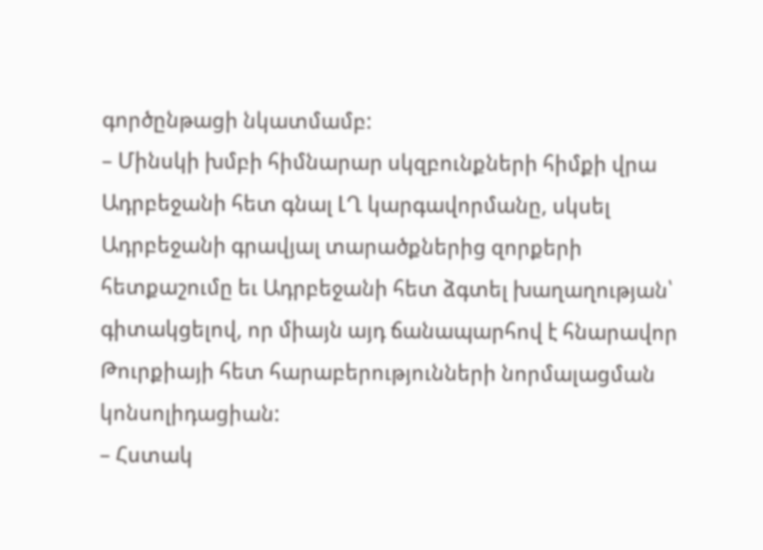գործընթացի նկատմամբ:
– Մինսկի խմբի հիմնարար սկզբունքների հիմքի վրա Ադրբեջանի հետ գնալ ԼՂ կարգավորմանը, սկսել Ադրբեջանի գրավյալ տարածքներից զորքերի հետքաշումը եւ Ադրբեջանի հետ ձգտել խաղաղության՝ գիտակցելով, որ միայն այդ ճանապարհով է հնարավոր Թուրքիայի հետ հարաբերությունների նորմալացման կոնսոլիդացիան:
– Հստակ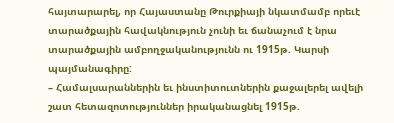հայտարարել, որ Հայաստանը Թուրքիայի նկատմամբ որեւէ տարածքային հավակնություն չունի եւ ճանաչում է նրա տարածքային ամբողջականությունն ու 1915թ. Կարսի պայմանագիրը:
– Համալսարաններին եւ ինստիտուտներին քաջալերել ավելի շատ հետազոտություններ իրականացնել 1915թ.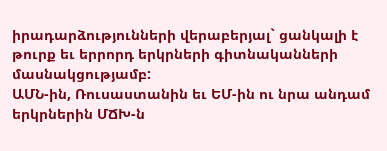իրադարձությունների վերաբերյալ` ցանկալի է թուրք եւ երրորդ երկրների գիտնականների մասնակցությամբ:
ԱՄՆ-ին, Ռուսաստանին եւ ԵՄ-ին ու նրա անդամ երկրներին ՄՃԽ-ն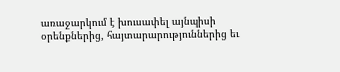առաջարկում է խուսափել այնպիսի օրենքներից, հայտարարություններից եւ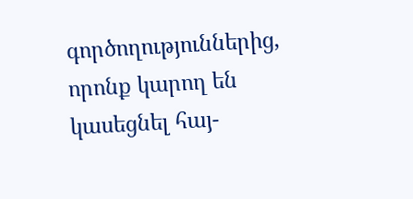գործողություններից, որոնք կարող են կասեցնել հայ-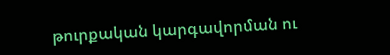թուրքական կարգավորման ու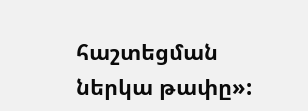հաշտեցման ներկա թափը»: